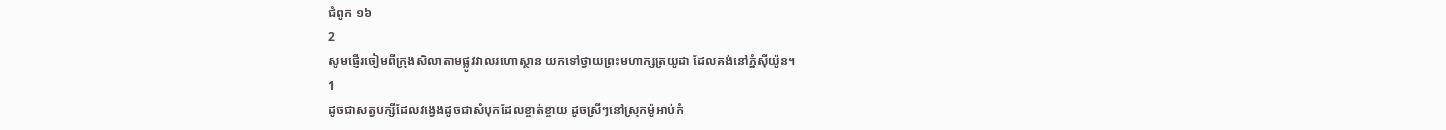ជំពូក ១៦
2
សូមផ្ញើរចៀមពីក្រុងសិលាតាមផ្លូវវាលរហោស្ថាន យកទៅថ្វាយព្រះមហាក្សត្រយូដា ដែលគង់នៅភ្នំស៊ីយ៉ូន។
1
ដូចជាសត្វបក្សីដែលវង្វេងដូចជាសំបុកដែលខ្ចាត់ខ្ចាយ ដូចស្រីៗនៅស្រុកម៉ូអាប់កំ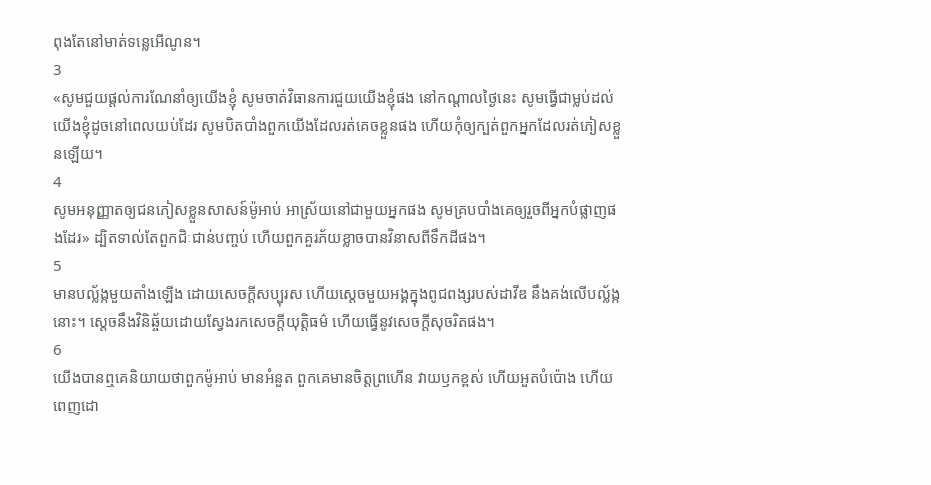ពុងតែនៅមាត់ទន្លេអើណូន។
3
«សូមជួយផ្តល់ការណែនាំឲ្យយើងខ្ញុំ សូមចាត់វិធានការជួយយើងខ្ញុំផង នៅកណ្តាលថ្ងៃនេះ សូមធ្វើជាម្លប់ដល់យើងខ្ញុំដូចនៅពេលយប់ដែរ សូមបិតបាំងពួកយើងដែលរត់គេចខ្លួនផង ហើយកុំឲ្យក្បត់ពួកអ្នកដែលរត់ភៀសខ្លួនឡើយ។
4
សូមអនុញ្ញាតឲ្យជនភៀសខ្លួនសាសន៍ម៉ូអាប់ អាស្រ័យនៅជាមួយអ្នកផង សូមគ្របបាំងគេឲ្យរួចពីអ្នកបំផ្លាញផងដែរ» ដ្បិតទាល់តែពួកជិៈជាន់បញ្ចប់ ហើយពួកគួរភ័យខ្លាចបានវិនាសពីទឹកដីផង។
5
មានបល្ល័ង្កមួយតាំងឡើង ដោយសេចក្ដីសប្បុរស ហើយស្តេចមួយអង្គក្នុងពូជពង្សរបស់ដាវីឌ នឹងគង់លើបល្ល័ង្កនោះ។ ស្តេចនឹងវិនិឆ្ច័យដោយស្វែងរកសេចក្តីយុត្តិធម៌ ហើយធ្វើនូវសេចក្តីសុចរិតផង។
6
យើងបានឮគេនិយាយថាពួកម៉ូអាប់ មានអំនួត ពួកគេមានចិត្តព្រហើន វាយឫកខ្ពស់ ហើយអួតបំប៉ោង ហើយពេញដោ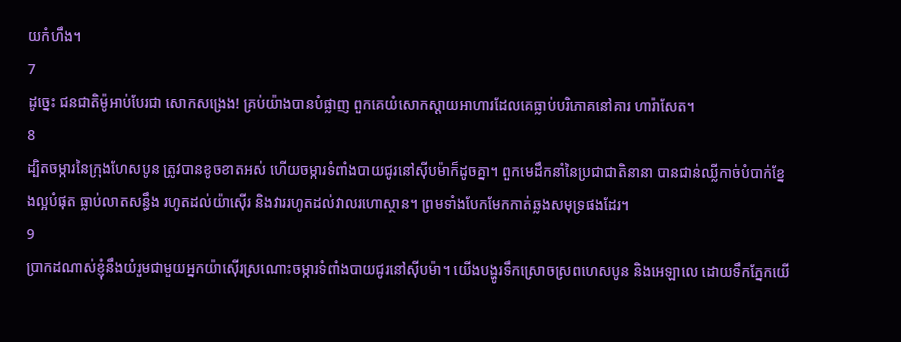យកំហឹង។
7
ដូច្នេះ ជនជាតិម៉ូអាប់បែរជា សោកសង្រេង! គ្រប់យ៉ាងបានបំផ្លាញ ពួកគេយំសោកស្ដាយអាហារដែលគេធ្លាប់បរិភោគនៅគារ ហារ៉ាសែត។
8
ដ្បិតចម្ការនៃក្រុងហែសបូន ត្រូវបានខូចខាតអស់ ហើយចម្ការទំពាំងបាយជូរនៅស៊ីបម៉ាក៏ដូចគ្នា។ ពួកមេដឹកនាំនៃប្រជាជាតិនានា បានជាន់ឈ្លីកាច់បំបាក់ខ្នែងល្អបំផុត ធ្លាប់លាតសន្ធឹង រហូតដល់យ៉ាស៊ើរ និងវាររហូតដល់វាលរហោស្ថាន។ ព្រមទាំងបែកមែកកាត់ឆ្លងសមុទ្រផងដែរ។
9
ប្រាកដណាស់ខ្ញុំនឹងយំរួមជាមួយអ្នកយ៉ាស៊ើរស្រណោះចម្ការទំពាំងបាយជូរនៅស៊ីបម៉ា។ យើងបង្ហូរទឹកស្រោចស្រពហេសបូន និងអេឡាលេ ដោយទឹកភ្នែកយើ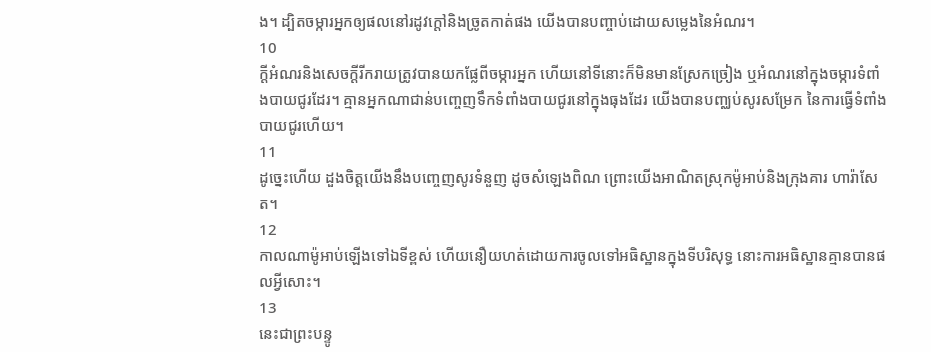ង។ ដ្បិតចម្ការអ្នកឲ្យផលនៅរដូវក្តៅនិងច្រូតកាត់ផង យើងបានបញ្ចាប់ដោយសម្លេងនៃអំណរ។
10
ក្តីអំណរនិងសេចក្ដីរីករាយត្រូវបានយកផ្លែពីចម្ការអ្នក ហើយនៅទីនោះក៏មិនមានស្រែកច្រៀង ឬអំណរនៅក្នុងចម្ការទំពាំងបាយជូរដែរ។ គ្មានអ្នកណាជាន់បញ្ចេញទឹកទំពាំងបាយជូរនៅក្នុងធុងដែរ យើងបានបញ្ឈប់សូរសម្រែក នៃការធ្វើទំពាំងបាយជូរហើយ។
11
ដូច្នេះហើយ ដួងចិត្តយើងនឹងបញ្ចេញសូរទំនួញ ដូចសំឡេងពិណ ព្រោះយើងអាណិតស្រុកម៉ូអាប់និងក្រុងគារ ហារ៉ាសែត។
12
កាលណាម៉ូអាប់ឡើងទៅឯទីខ្ពស់ ហើយនឿយហត់ដោយការចូលទៅអធិស្ឋានក្នុងទីបរិសុទ្ធ នោះការអធិស្ឋានគ្មានបានផលអ្វីសោះ។
13
នេះជាព្រះបន្ទូ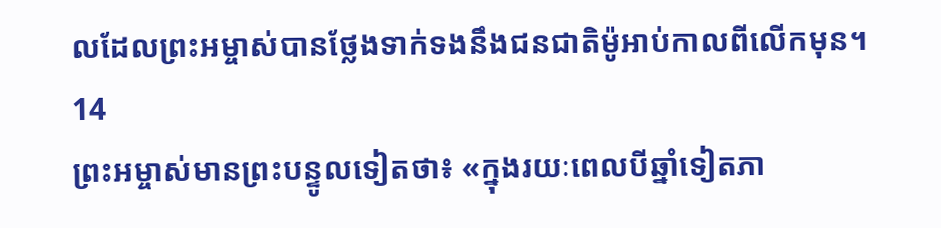លដែលព្រះអម្ចាស់បានថ្លែងទាក់ទងនឹងជនជាតិម៉ូអាប់កាលពីលើកមុន។
14
ព្រះអម្ចាស់មានព្រះបន្ទូលទៀតថា៖ «ក្នុងរយៈពេលបីឆ្នាំទៀតភា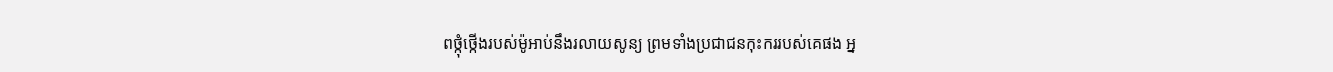ពថ្កុំថ្កើងរបស់ម៉ូអាប់នឹងរលាយសូន្យ ព្រមទាំងប្រជាជនកុះកររបស់គេផង អ្ន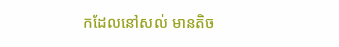កដែលនៅសល់ មានតិច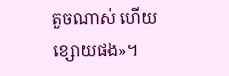តួចណាស់ ហើយខ្សោយផង»។